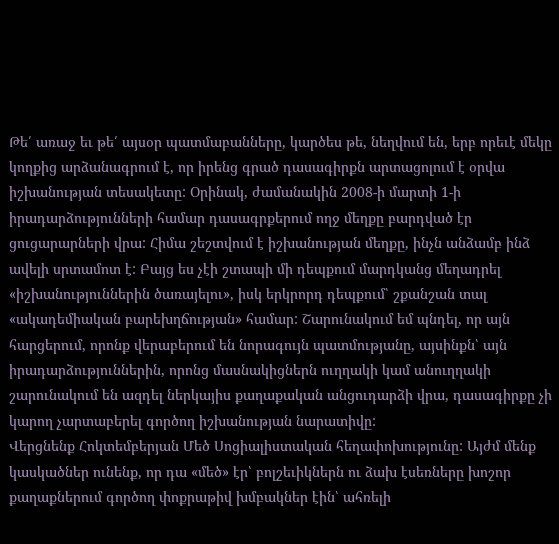Թե՛ առաջ եւ թե՛ այսօր պատմաբանները, կարծես թե, նեղվում են, երբ որեւէ մեկը կողքից արձանագրում է, որ իրենց գրած դասագիրքն արտացոլում է օրվա իշխանության տեսակետը: Օրինակ, ժամանակին 2008-ի մարտի 1-ի իրադարձությունների համար դասագրքերում ողջ մեղքը բարդված էր ցուցարարների վրա: Հիմա շեշտվում է իշխանության մեղքը, ինչն անձամբ ինձ ավելի սրտամոտ է: Բայց ես չէի շտապի մի դեպքում մարդկանց մեղադրել «իշխանություններին ծառայելու», իսկ երկրորդ դեպքում՝ շքանշան տալ «ակադեմիական բարեխղճության» համար: Շարունակում եմ պնդել, որ այն հարցերում, որոնք վերաբերում են նորագույն պատմությանը, այսինքն՝ այն իրադարձություններին, որոնց մասնակիցներն ուղղակի կամ անուղղակի շարունակում են ազդել ներկայիս քաղաքական անցուդարձի վրա, դասագիրքը չի կարող չարտաբերել գործող իշխանության նարատիվը:
Վերցնենք Հոկտեմբերյան Մեծ Սոցիալիստական հեղափոխությունը: Այժմ մենք կասկածներ ունենք, որ դա «մեծ» էր՝ բոլշեւիկներն ու ձախ էսեռները խոշոր քաղաքներում գործող փոքրաթիվ խմբակներ էին՝ ահռելի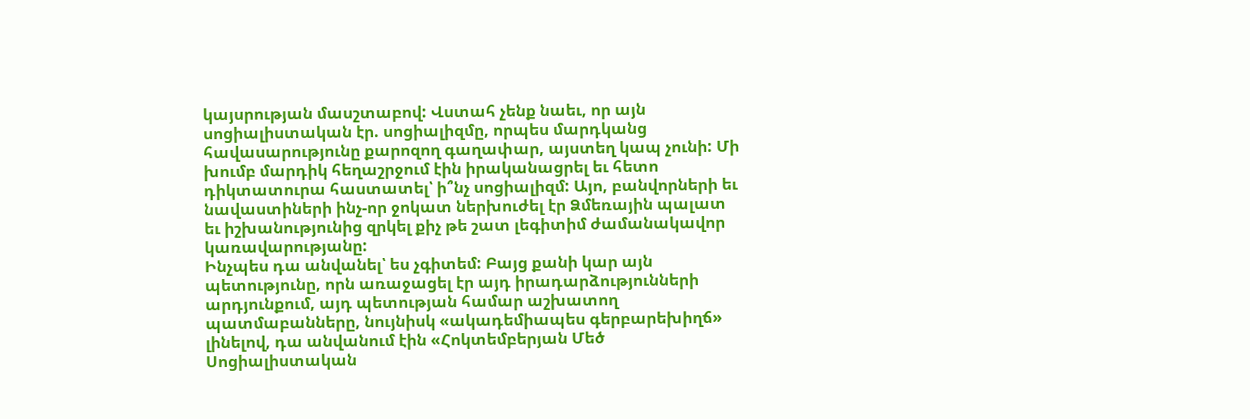կայսրության մասշտաբով: Վստահ չենք նաեւ, որ այն սոցիալիստական էր. սոցիալիզմը, որպես մարդկանց հավասարությունը քարոզող գաղափար, այստեղ կապ չունի: Մի խումբ մարդիկ հեղաշրջում էին իրականացրել եւ հետո դիկտատուրա հաստատել՝ ի՞նչ սոցիալիզմ: Այո, բանվորների եւ նավաստիների ինչ-որ ջոկատ ներխուժել էր Ձմեռային պալատ եւ իշխանությունից զրկել քիչ թե շատ լեգիտիմ ժամանակավոր կառավարությանը:
Ինչպես դա անվանել՝ ես չգիտեմ: Բայց քանի կար այն պետությունը, որն առաջացել էր այդ իրադարձությունների արդյունքում, այդ պետության համար աշխատող պատմաբանները, նույնիսկ «ակադեմիապես գերբարեխիղճ» լինելով, դա անվանում էին «Հոկտեմբերյան Մեծ Սոցիալիստական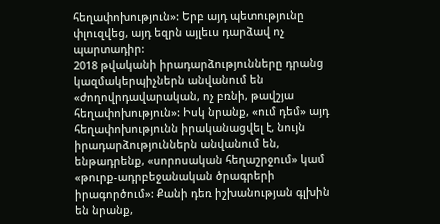հեղափոխություն»: Երբ այդ պետությունը փլուզվեց, այդ եզրն այլեւս դարձավ ոչ պարտադիր:
2018 թվականի իրադարձությունները դրանց կազմակերպիչներն անվանում են «ժողովրդավարական, ոչ բռնի, թավշյա հեղափոխություն»: Իսկ նրանք, «ում դեմ» այդ հեղափոխությունն իրականացվել է, նույն իրադարձություններն անվանում են, ենթադրենք, «սորոսական հեղաշրջում» կամ «թուրք-ադրբեջանական ծրագրերի իրագործում»: Քանի դեռ իշխանության գլխին են նրանք,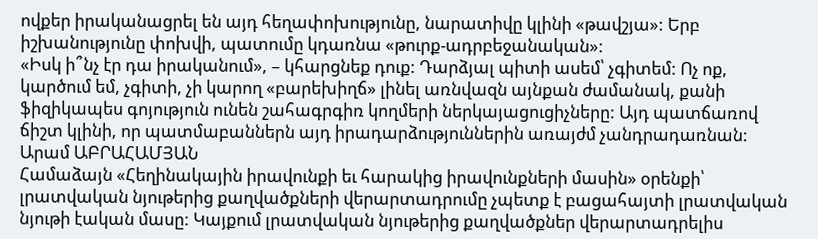ովքեր իրականացրել են այդ հեղափոխությունը, նարատիվը կլինի «թավշյա»: Երբ իշխանությունը փոխվի, պատումը կդառնա «թուրք-ադրբեջանական»:
«Իսկ ի՞նչ էր դա իրականում», – կհարցնեք դուք: Դարձյալ պիտի ասեմ՝ չգիտեմ: Ոչ ոք, կարծում եմ, չգիտի, չի կարող «բարեխիղճ» լինել առնվազն այնքան ժամանակ, քանի ֆիզիկապես գոյություն ունեն շահագրգիռ կողմերի ներկայացուցիչները: Այդ պատճառով ճիշտ կլինի, որ պատմաբաններն այդ իրադարձություններին առայժմ չանդրադառնան:
Արամ ԱԲՐԱՀԱՄՅԱՆ
Համաձայն «Հեղինակային իրավունքի եւ հարակից իրավունքների մասին» օրենքի՝ լրատվական նյութերից քաղվածքների վերարտադրումը չպետք է բացահայտի լրատվական նյութի էական մասը: Կայքում լրատվական նյութերից քաղվածքներ վերարտադրելիս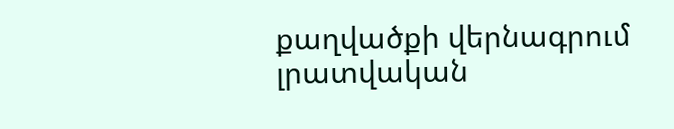քաղվածքի վերնագրում լրատվական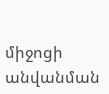միջոցի անվանման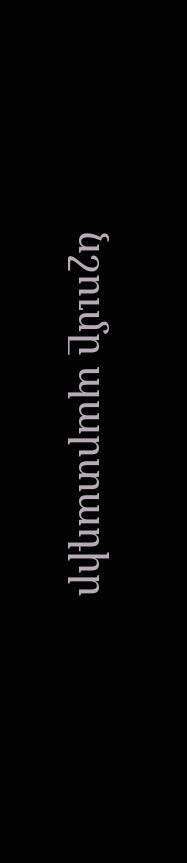նշումը պարտադիր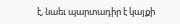է, նաեւ պարտադիր է կայքի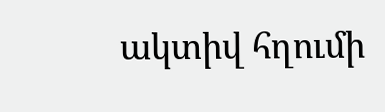ակտիվ հղումի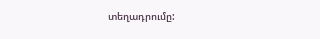տեղադրումը: